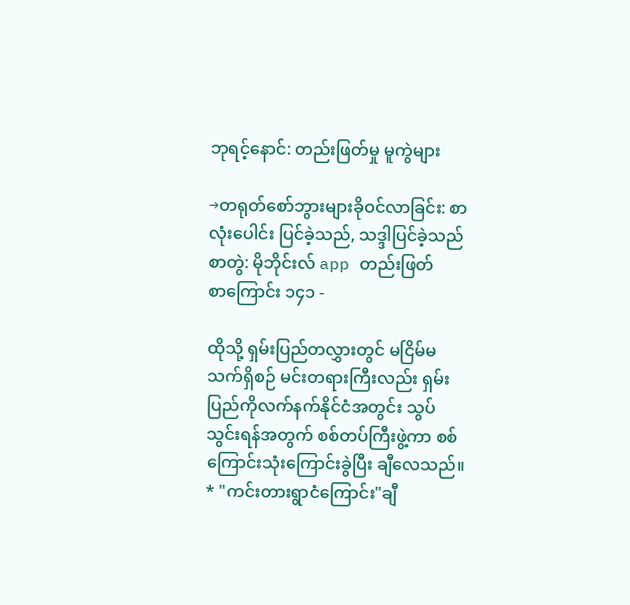ဘုရင့်နောင်: တည်းဖြတ်မှု မူကွဲများ

→တရုတ်စော်ဘွားများခိုဝင်လာခြင်း: စာလုံးပေါင်း ပြင်ခဲ့သည်, သဒ္ဒါပြင်ခဲ့သည်
စာတွဲ: မိုဘိုင်းလ် app တည်းဖြတ်
စာကြောင်း ၁၄၁ -

ထိုသို့ ရှမ်းပြည်တလွှားတွင် မငြိမ်မသက်ရှိစဉ် မင်းတရားကြီးလည်း ရှမ်းပြည်ကိုလက်နက်နိုင်ငံအတွင်း သွပ်သွင်းရန်အတွက် စစ်တပ်ကြီးဖွဲ့ကာ စစ်ကြောင်းသုံးကြောင်းခွဲပြီး ချီလေသည်။
* "ကင်းတားရွာငံကြောင်း"ချီ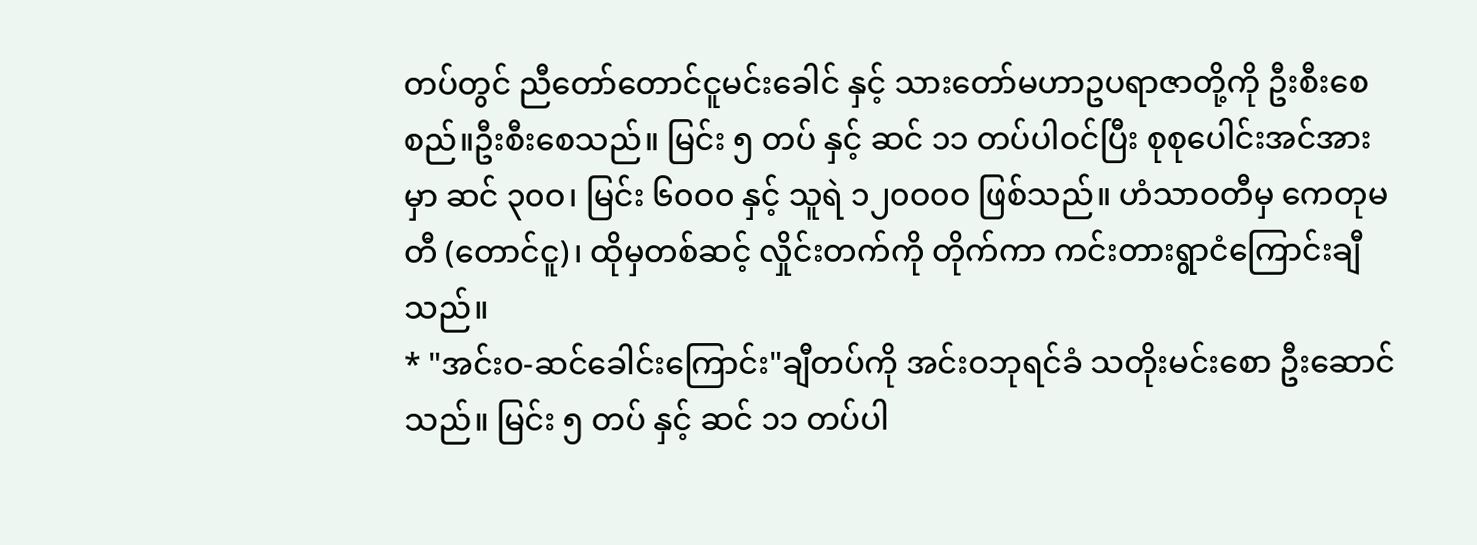တပ်တွင် ညီတော်တောင်ငူမင်းခေါင် နှင့် သားတော်မဟာဥပရာဇာတို့ကို ဦးစီးစေစည်။ဦးစီးစေသည်။ မြင်း ၅ တပ် နှင့် ဆင် ၁၁ တပ်ပါဝင်ပြီး စုစုပေါင်းအင်အားမှာ ဆင် ၃၀ဝ၊ မြင်း ၆၀ဝ၀ နှင့် သူရဲ ၁၂၀ဝ၀ဝ ဖြစ်သည်။ ဟံသာဝတီမှ ကေတုမတီ (တောင်ငူ)၊ ထိုမှတစ်ဆင့် လှိုင်းတက်ကို တိုက်ကာ ကင်းတားရွာငံကြောင်းချီသည်။
* "အင်းဝ-ဆင်ခေါင်းကြောင်း"ချီတပ်ကို အင်းဝဘုရင်ခံ သတိုးမင်းစော ဦးဆောင်သည်။ မြင်း ၅ တပ် နှင့် ဆင် ၁၁ တပ်ပါ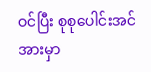ဝင်ပြီး စုစုပေါင်းအင်အားမှာ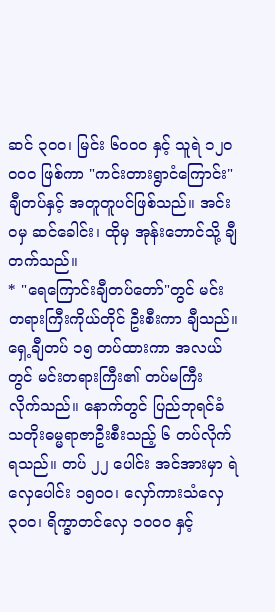ဆင် ၃၀ဝ၊ မြင်း ၆၀ဝ၀ နှင့် သူရဲ ၁၂၀ဝ၀ဝ ဖြစ်ကာ "ကင်းတားရွာငံကြောင်း"ချီတပ်နှင့် အတူတူပင်ဖြစ်သည်။ အင်းဝမှ ဆင်ခေါင်း၊ ထိုမှ အုန်းဘောင်သို့ ချီတက်သည်။
* "ရေကြောင်းချီတပ်တော်"တွင် မင်းတရားကြီးကိုယ်တိုင် ဦးစီးကာ ချီသည်။ ရှေ့ချီတပ် ၁၅ တပ်ထားကာ အလယ်တွင် မင်းတရားကြီး၏ တပ်မကြီး လိုက်သည်။ နောက်တွင် ပြည်ဘုရင်ခံ သတိုးဓမ္မရာဇာဦးစီးသည့် ၆ တပ်လိုက်ရသည်။ တပ် ၂၂ ပေါင်း အင်အားမှာ ရဲလှေပေါင်း ၁၅၀ဝ၊ လှော်ကားသံလှေ ၃၀ဝ၊ ရိက္ခာတင်လှေ ၁၀ဝ၀ နှင့်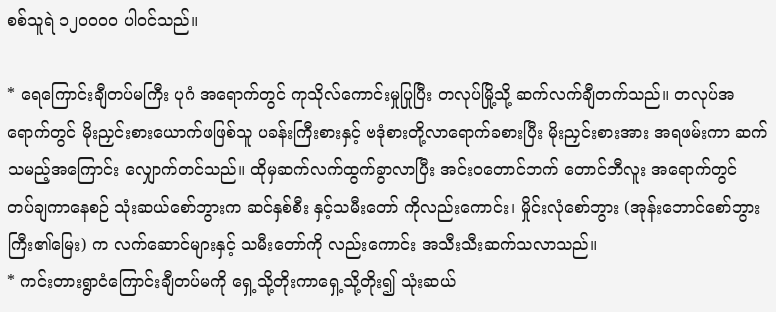စစ်သူရဲ ၁၂၀ဝ၀၀ ပါဝင်သည်။

* ရေကြောင်းချီတပ်မကြီး ပုဂံ အရောက်တွင် ကုသိုလ်ကောင်းမှုပြုပြီး တလုပ်မြို့သို့ ဆက်လက်ချီတက်သည်။ တလုပ်အရောက်တွင် မိုးညှင်းစားယောက်ဖဖြစ်သူ ပခန်းကြီးစားနှင့် ဗဒုံစားတို့လာရောက်ခစားပြီး မိုးညှင်းစားအား အရဖမ်းကာ ဆက်သမည့်အကြောင်း လျှောက်တင်သည်။ ထိုမှဆက်လက်ထွက်ခွာလာပြီး အင်းဝတောင်ဘက် တောင်ဘီလူး အရောက်တွင် တပ်ချကာနေစဉ် သုံးဆယ်စော်ဘွားက ဆင်နှစ်စီး နှင့်သမီးတော် ကိုလည်းကောင်း၊ မှိုင်းလုံစော်ဘွား (အုန်းဘောင်စော်ဘွားကြီး၏မြေး) က လက်ဆောင်များနှင့် သမီးတော်ကို လည်းကောင်း အသီးသီးဆက်သလာသည်။
* ကင်းတားရွာငံကြောင်းချီတပ်မကို ရှေ့သို့တိုးကာရှေ့သို့တိုး၍ သုံးဆယ်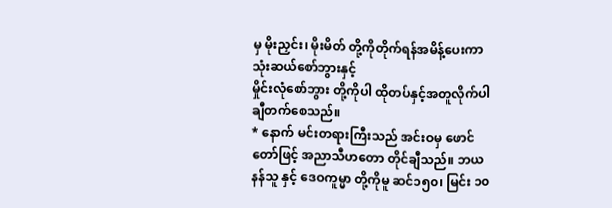မှ မိုးညှင်း၊ မိုးမိတ် တို့ကိုတိုက်ရန်အမိန့်ပေးကာ သုံးဆယ်စော်ဘွားနှင့်
မှိုင်းလုံစော်ဘွား တို့ကိုပါ ထိုတပ်နှင့်အတူလိုက်ပါချီတက်စေသည်။
* နောက် မင်းတရားကြီးသည် အင်းဝမှ ဖောင်တော်ဖြင့် အညာသီဟတော တိုင်ချီသည်။ ဘယနန်သူ နှင့် ဒေဝကူမ္မာ တို့ကိုမူ ဆင်၁၅၀၊ မြင်း ၁၀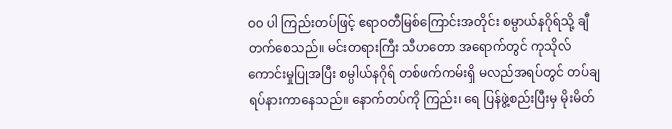ဝ၀ ပါ ကြည်းတပ်ဖြင့် ဧရာဝတီမြစ်ကြောင်းအတိုင်း စမ္ပာယ်နဂိုရ်သို့ ချီတက်စေသည်။ မင်းတရားကြီး သီဟတော အရောက်တွင် ကုသိုလ်ကောင်းမှုပြုအပြီး စမ္ပါယ်နဂိုရ် တစ်ဖက်ကမ်းရှိ မလည်အရပ်တွင် တပ်ချရပ်နားကာနေသည်။ နောက်တပ်ကို ကြည်း၊ ရေ ပြန်ဖွဲ့စည်းပြီးမှ မိုးမိတ်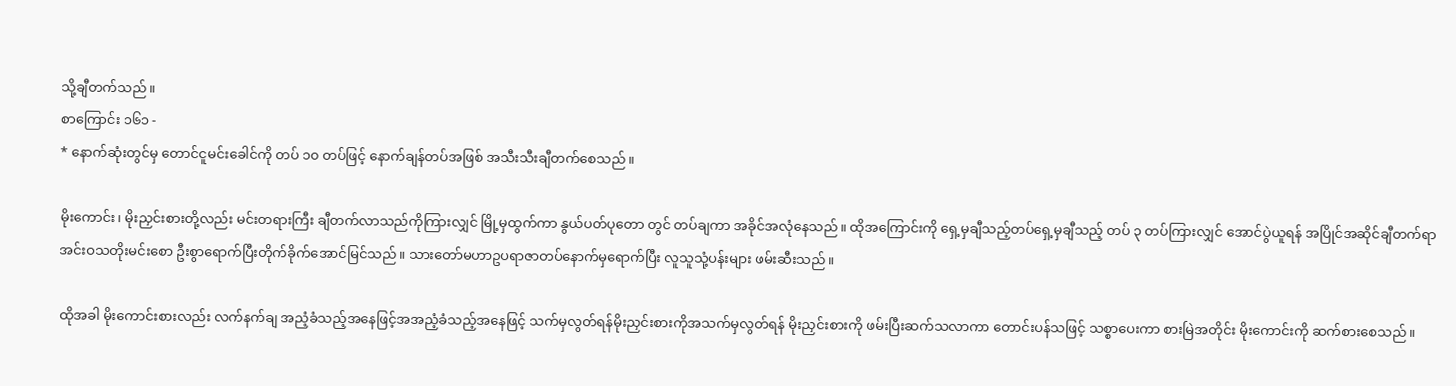သို့ချီတက်သည်။
စာကြောင်း ၁၆၁ -
* နောက်ဆုံးတွင်မှ တောင်ငူမင်းခေါင်ကို တပ် ၁၀ တပ်ဖြင့် နောက်ချန်တပ်အဖြစ် အသီးသီးချီတက်စေသည်။

မိုးကောင်း၊ မိုးညှင်းစားတို့လည်း မင်းတရားကြီး ချီတက်လာသည်ကိုကြားလျှင် မြို့မှထွက်ကာ နွယ်ပတ်ပုတော တွင် တပ်ချကာ အခိုင်အလုံနေသည်။ ထိုအကြောင်းကို ရှေ့မှချီသည့်တပ်ရှေ့မှချီသည့် တပ် ၃ တပ်ကြားလျှင် အောင်ပွဲယူရန် အပြိုင်အဆိုင်ချီတက်ရာ အင်းဝသတိုးမင်းစော ဦးစွာရောက်ပြီးတိုက်ခိုက်အောင်မြင်သည်။ သားတော်မဟာဥပရာဇာတပ်နောက်မှရောက်ပြီး လူသူသုံ့ပန်းများ ဖမ်းဆီးသည်။

ထိုအခါ မိုးကောင်းစားလည်း လက်နက်ချ အညံ့ခံသည့်အနေဖြင့်အအညံ့ခံသည့်အနေဖြင့် သက်မှလွတ်ရန်မိုးညှင်းစားကိုအသက်မှလွတ်ရန် မိုးညှင်းစားကို ဖမ်းပြီးဆက်သလာကာ တောင်းပန်သဖြင့် သစ္စာပေးကာ စားမြဲအတိုင်း မိုးကောင်းကို ဆက်စားစေသည်။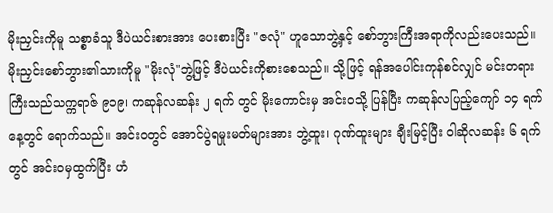မိုးညှင်းကိုမူ သစ္စာခံသူ ဒီပဲယင်းစားအား ပေးစားပြီး "ဇလုံ" ဟူသောဘွဲ့နှင့် စော်ဘွားကြီးအရာကိုလည်းပေးသည်။မိုးညှင်းစော်ဘွား၏သားကိုမူ "မိုးလုံ"ဘွဲ့ဖြင့် ဒီပဲယင်းကိုစားစေသည်။ သို့ဖြင့် ရန်အပေါင်းကုန်စင်လျှင် မင်းတရားကြီးသည်သက္ကရာဇ် ၉၁၉၊ ကဆုန်လဆန်း ၂ ရက် တွင် မိုးကောင်းမှ အင်းဝသို့ ပြန်ပြီး ကဆုန်လပြည့်ကျော် ၁၄ ရက်နေ့တွင် ရောက်သည်။ အင်းဝတွင် အောင်ပွဲရမှုးမတ်များအား ဘွဲ့ထူး၊ ဂုဏ်ထူးများ ချီးမြင့်ပြီး ဝါဆိုလဆန်း ၆ ရက်တွင် အင်းဝမှထွက်ပြီး ဟံ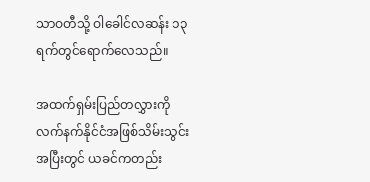သာဝတီသို့ ဝါခေါင်လဆန်း ၁၃ ရက်တွင်ရောက်လေသည်။

အထက်ရှမ်းပြည်တလွှားကို လက်နက်နိုင်ငံအဖြစ်သိမ်းသွင်းအပြီးတွင် ယခင်ကတည်း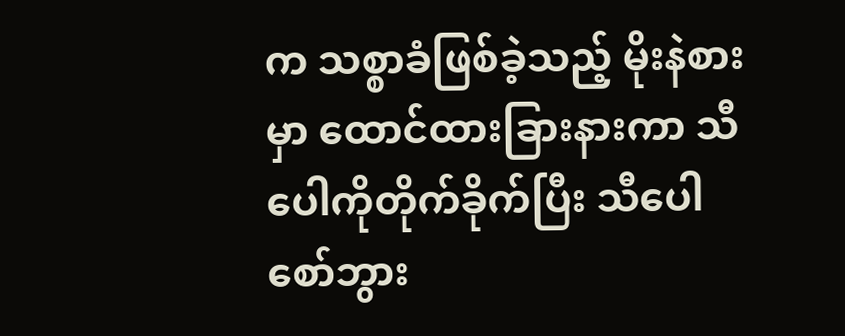က သစ္စာခံဖြစ်ခဲ့သည့် မိုးနဲစားမှာ ထောင်ထားခြားနားကာ သီပေါကိုတိုက်ခိုက်ပြီး သီပေါစော်ဘွား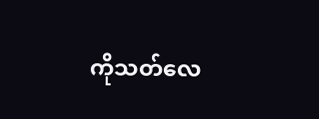ကိုသတ်လေ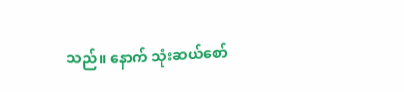သည်။ နောက် သုံးဆယ်စော်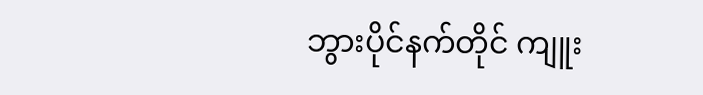ဘွားပိုင်နက်တိုင် ကျူး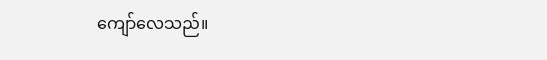ကျော်လေသည်။